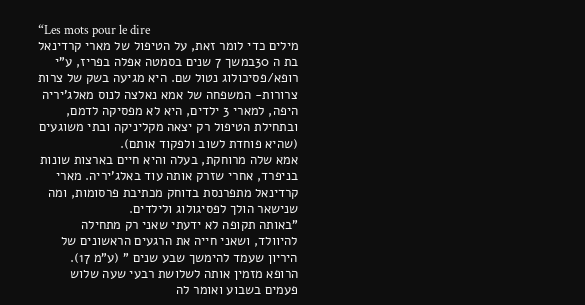“Les mots pour le dire
מילים כדי לומר זאת, על הטיפול של מארי קרדינאל בת ה 30במשך 7 שנים בסמטה אפלה בפריז, ע"י רופא/פסיכולוג נטול שם. היא מגיעה בשק של צרות צרורות- המשפחה של אמא נאלצה לנוס מאלג'יריה היפה, למארי 3 ילדים, היא לא מפסיקה לדמם, ובתחילת הטיפול רק יצאה מקליניקה ובתי משוגעים (שהיא פוחדת לשוב ולפקוד אותם).
אמא שלה מרוחקת, בעלה והיא חיים בארצות שונות בניפרד, אחרי שזרק אותה עוד באלג'יריה. מארי קרדינאל מתפרנסת בדוחק מכתיבת פרסומות, ומה שנישאר הולך לפסיגולוג ולילדים.
"באותה תקופה לא ידעתי שאני רק מתחילה להיוולד, ושאני חייה את הרגעים הראשונים של היריון שעמד להימשך שבע שנים " (ע"מ 17).
הרופא מזמין אותה לשלושת רבעי שעה שלוש פעמים בשבוע ואומר לה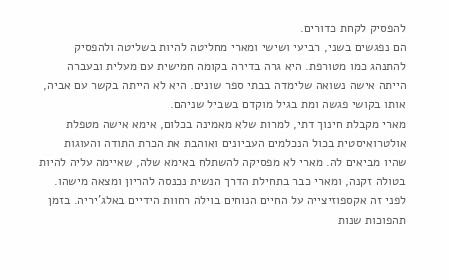להפסיק לקחת כדורים.
הם נפגשים בשני, רביעי ושישי ומארי מחליטה להיות בשליטה ולהפסיק להתנהג כמו מטורפת. היא גרה בדירה בקומה חמישית עם מעלית ובעברה הייתה אישה נשואה שלימדה בבתי ספר שונים. היא לא הייתה בקשר עם אביה, אותו בקושי פגשה ומת בגיל מוקדם בשביל שניהם.
מארי מקבלת חינוך דתי, למרות שלא מאמינה בכלום, אימא אישה מטפלת אולטרואיסטית בכול הנכלמים העביונים ואוהבת את הכרת התודה והעוגות שהיו מביאים לה. מארי לא מפסיקה להשתלח באימא שלה, שאיימה עליה להיות בטולה זקנה, ומארי כבר בתחילת הדרך הנשית נכנסה להריון ומצאה מישהו. לפני זה אקספוזיצייה על החיים הנוחים בוילה רחוות הידיים באלג'יריה. בזמן תהפוכות שנות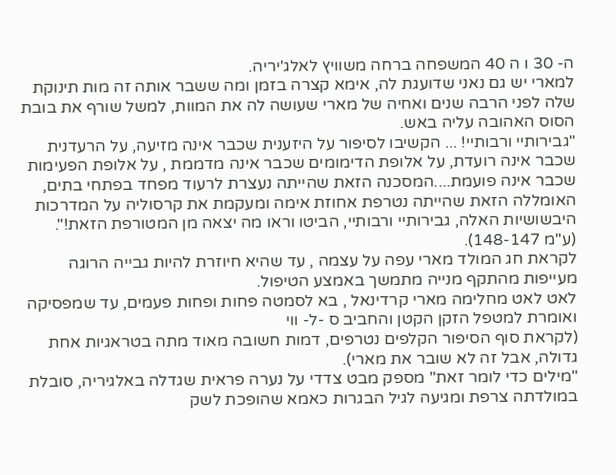ה- 30 ו ה 40 המשפחה ברחה משוויץ לאלג'יריה.
למארי יש גם נאני שדועגת לה, אימא קצרה בזמן ומה ששבר אותה זה מות תינוקת שלה לפני הרבה שנים ואחיה של מארי שעושה לה את המוות, למשל שורף את בובת הסוס האהובה עליה באש.
"גבירותיי ורבותיי! ... הקשיבו לסיפור על היזענית שכבר אינה מזיעה, על הרעדנית שכבר אינה רועדת, על אלופת הדימומים שכבר אינה מדממת , על אלופת הפעימות שכבר אינה פועמת....המסכנה הזאת שהייתה נעצרת לרעוד מפחד בפתחי בתים, האומללה הזאת שהייתה נטרפת אחוזת אימה ומעקמת את קרסוליה על המדרכות היבשושיות האלה, גבירותיי ורבותיי, הביטו וראו מה יצאה מן המטורפת הזאת!". (ע"מ 148-147).
לקראת חג המולד מארי עפה על עצמה , עד שהיא חיוזרת להיות גבייה הרוגה מעייפות מהתקף מנייה מתמשך באמצע הטיפול.
לאט לאט מחלימה מארי קרדינאל , בא לסמטה פחות ופחות פעמים, עד שמפסיקה ואומרת למטפל הזקן הקטן והחביב ס -ל- ווי
(לקראת סוף הסיפור הקלפים נטרפים, דמות חשובה מאוד מתה בטראגיות אחת גדולה, אבל זה לא שובר את מארי).
"מילים כדי לומר זאת" מספק מבט צדדי על נערה פראית שגדלה באלגיריה, סובלת במולדתה צרפת ומגיעה לגיל הבגרות כאמא שהופכת לשק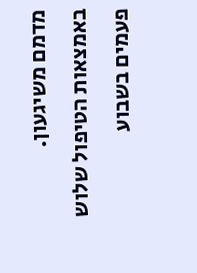מדמם משיגעון. באמצאות הטיפול שלוש פעמים בשבוע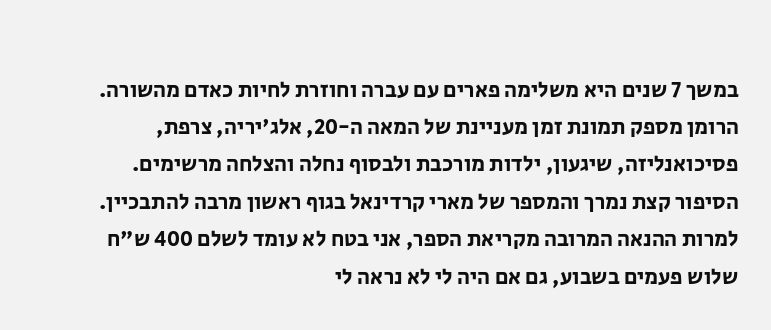במשך 7 שנים היא משלימה פארים עם עברה וחוזרת לחיות כאדם מהשורה. הרומן מספק תמונת זמן מעניינת של המאה ה-20, אלג'יריה, צרפת, פסיכואנליזה, שיגעון, ילדות מורכבת ולבסוף נחלה והצלחה מרשימים.
הסיפור קצת נמרך והמספר של מארי קרדינאל בגוף ראשון מרבה להתבכיין. למרות ההנאה המרובה מקריאת הספר, אני בטח לא עומד לשלם 400 ש"ח שלוש פעמים בשבוע, גם אם היה לי לא נראה לי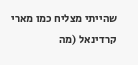שהייתי מצליח כמו מארי קרדינאל (מה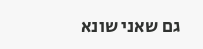גם שאני שונא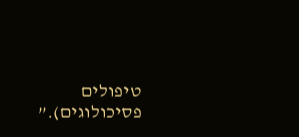טיפולים פסיכולוגים).”